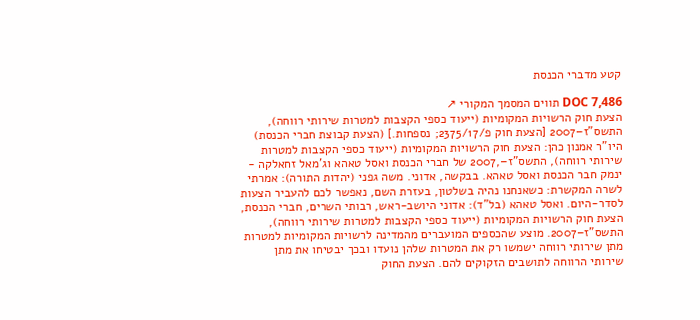קטע מדברי הכנסת

DOC 7,486 תווים המסמך המקורי ↗
הצעת חוק הרשויות המקומיות (ייעוד כספי הקצבות למטרות שירותי רווחה), התשס"ז–2007 [הצעת חוק פ/2375/17; נספחות.] (הצעת קבוצת חברי הכנסת) היו"ר אמנון כהן: הצעת חוק הרשויות המקומיות (ייעוד כספי הקצבות למטרות שירותי רווחה), התשס"ז–,2007 של חברי הכנסת ואסל טאהא וג'מאל זחאלקה - ינמק חבר הכנסת ואסל טאהא. בבקשה, אדוני. משה גפני (יהדות התורה): אמרתי לשרה המקשרת: כשאנחנו נהיה בשלטון, בעזרת השם, נאפשר לכם להעביר הצעות לסדר-היום. ואסל טאהא (בל"ד): אדוני היושב-ראש, רבותי השרים, חברי הכנסת, הצעת חוק הרשויות המקומיות (ייעוד כספי הקצבות למטרות שירותי רווחה), התשס"ז–2007. מוצע שהכספים המועברים מהמדינה לרשויות המקומיות למטרות מתן שירותי רווחה ישמשו רק את המטרות שלהן נועדו ובכך יבטיחו את מתן שירותי הרווחה לתושבים הזקוקים להם. הצעת החוק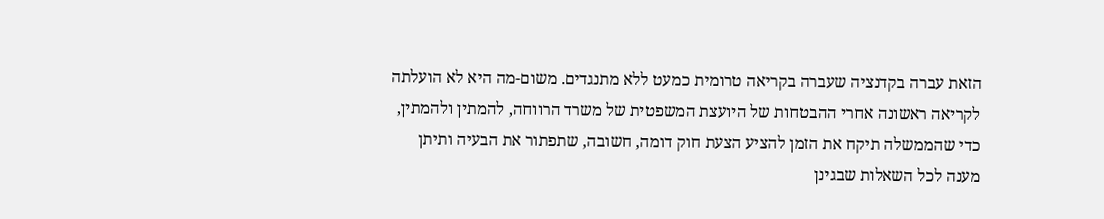הזאת עברה בקדנציה שעברה בקריאה טרומית כמעט ללא מתנגדים. משום-מה היא לא הועלתה לקריאה ראשונה אחרי ההבטחות של היועצת המשפטית של משרד הרווחה, להמתין ולהמתין, כדי שהממשלה תיקח את הזמן להציע הצעת חוק דומה, חשובה, שתפתור את הבעיה ותיתן מענה לכל השאלות שבגינן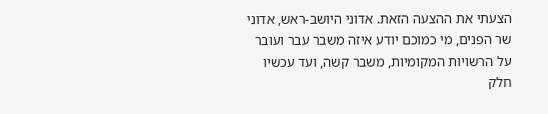הצעתי את ההצעה הזאת. אדוני היושב-ראש, אדוני שר הפנים, מי כמוכם יודע איזה משבר עבר ועובר על הרשויות המקומיות, משבר קשה, ועד עכשיו חלק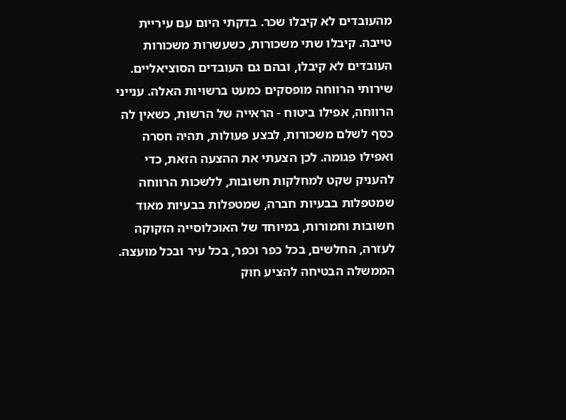מהעובדים לא קיבלו שכר. בדקתי היום עם עיריית טייבה. קיבלו שתי משכורות, כשעשרות משכורות העובדים לא קיבלו, ובהם גם העובדים הסוציאליים. שירותי הרווחה מופסקים כמעט ברשויות האלה. ענייני הרווחה, אפילו ביטוח - הראייה של הרשות, כשאין לה כסף לשלם משכורות, לבצע פעולות, תהיה חסרה ואפילו פגומה. לכן הצעתי את ההצעה הזאת, כדי להעניק שקט למחלקות חשובות, ללשכות הרווחה שמטפלות בבעיות חברה, שמטפלות בבעיות מאוד חשובות וחמורות, במיוחד של האוכלוסייה הזקוקה לעזרה, החלשים, בכל כפר וכפר, בכל עיר ובכל מועצה. הממשלה הבטיחה להציע חוק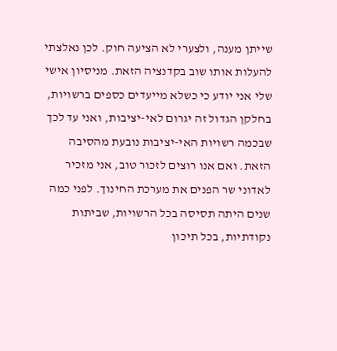שייתן מענה, ולצערי לא הציעה חוק. לכן נאלצתי להעלות אותו שוב בקדנציה הזאת. מניסיון אישי שלי אני יודע כי כשלא מייעדים כספים ברשויות, בחלקן הגדול זה יגרום לאי-יציבות, ואני עד לכך שבכמה רשויות האי-יציבות נובעת מהסיבה הזאת. ואם אנו רוצים לזכור טוב, אני מזכיר לאדוני שר הפנים את מערכת החינוך. לפני כמה שנים היתה תסיסה בכל הרשויות, שביתות נקודתיות, בכל תיכון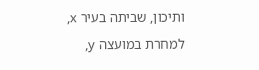ותיכון, שביתה בעיר x, למחרת במועצה y,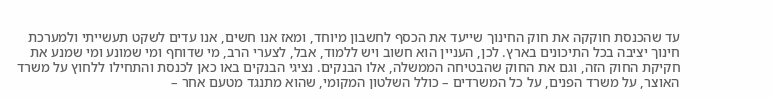עד שהכנסת חוקקה את חוק החינוך שייעד את הכסף לחשבון מיוחד, ומאז אנו חשים, אנו עדים לשקט תעשייתי ולמערכת חינוך יציבה בכל התיכונים בארץ. לכן, העניין הוא חשוב ויש ללמוד, אבל, לצערי הרב, מי שדוחף ומי שמונע ומי שמנע את חקיקת החוק הזה, וגם את החוק שהבטיחה הממשלה, אלו הבנקים. נציגי הבנקים באו כאן לכנסת והתחילו ללחוץ על משרד האוצר, על משרד הפנים, על כל המשרדים – כולל השלטון המקומי, שהוא מתנגד מטעם אחר –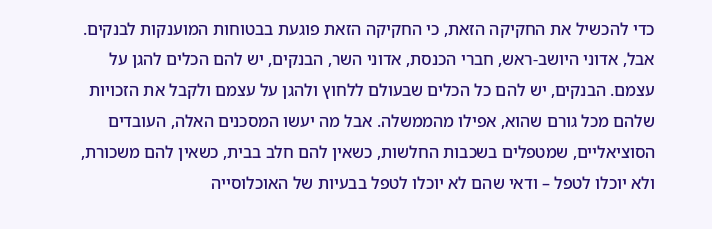כדי להכשיל את החקיקה הזאת, כי החקיקה הזאת פוגעת בבטוחות המוענקות לבנקים. אבל, אדוני היושב-ראש, חברי הכנסת, אדוני השר, הבנקים, יש להם הכלים להגן על עצמם. הבנקים, יש להם כל הכלים שבעולם ללחוץ ולהגן על עצמם ולקבל את הזכויות שלהם מכל גורם שהוא, אפילו מהממשלה. אבל מה יעשו המסכנים האלה, העובדים הסוציאליים, שמטפלים בשכבות החלשות, כשאין להם חלב בבית, כשאין להם משכורת, ולא יוכלו לטפל – ודאי שהם לא יוכלו לטפל בבעיות של האוכלוסייה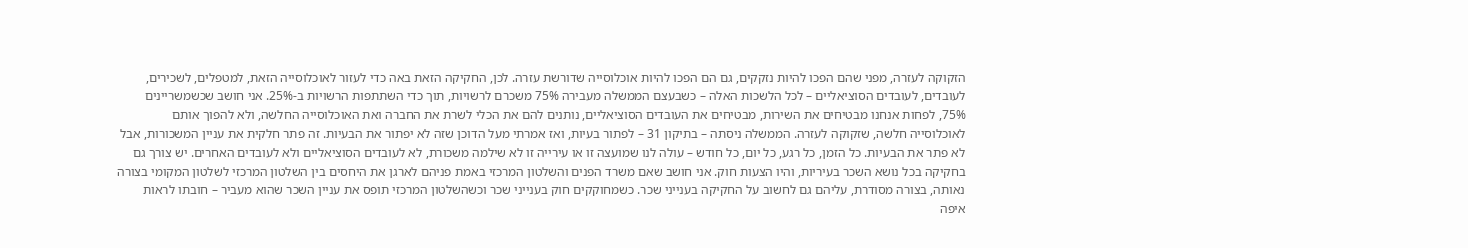הזקוקה לעזרה, מפני שהם הפכו להיות נזקקים, גם הם הפכו להיות אוכלוסייה שדורשת עזרה. לכן, החקיקה הזאת באה כדי לעזור לאוכלוסייה הזאת, למטפלים, לשכירים, לעובדים, לעובדים הסוציאליים – לכל הלשכות האלה – כשבעצם הממשלה מעבירה 75% משכרם לרשויות, תוך כדי השתתפות הרשויות ב-25%. אני חושב שכשמשריינים 75%, לפחות אנחנו מבטיחים את השירות, מבטיחים את העובדים הסוציאליים, נותנים להם את הכלי לשרת את החברה ואת האוכלוסייה החלשה, ולא להפוך אותם לאוכלוסייה חלשה, שזקוקה לעזרה. הממשלה ניסתה – בתיקון 31 – לפתור בעיות, ואז אמרתי מעל הדוכן שזה לא יפתור את הבעיות. זה פתר חלקית את עניין המשכורות, אבל לא פתר את הבעיות. כל הזמן, כל רגע, כל יום, כל חודש – עולה לנו שמועצה זו או עירייה זו לא שילמה משכורת, לא לעובדים הסוציאליים ולא לעובדים האחרים. יש צורך גם בחקיקה בכל נושא השכר בעיריות, והיו הצעות חוק. אני חושב שאם משרד הפנים והשלטון המרכזי באמת פניהם לארגן את היחסים בין השלטון המרכזי לשלטון המקומי בצורה נאותה, בצורה מסודרת, עליהם גם לחשוב על החקיקה בענייני שכר. כשמחוקקים חוק בענייני שכר וכשהשלטון המרכזי תופס את עניין השכר שהוא מעביר – חובתו לראות איפה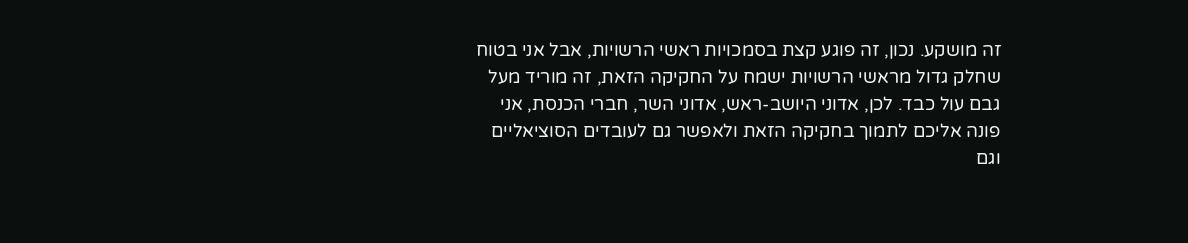זה מושקע. נכון, זה פוגע קצת בסמכויות ראשי הרשויות, אבל אני בטוח שחלק גדול מראשי הרשויות ישמח על החקיקה הזאת, זה מוריד מעל גבם עול כבד. לכן, אדוני היושב-ראש, אדוני השר, חברי הכנסת, אני פונה אליכם לתמוך בחקיקה הזאת ולאפשר גם לעובדים הסוציאליים וגם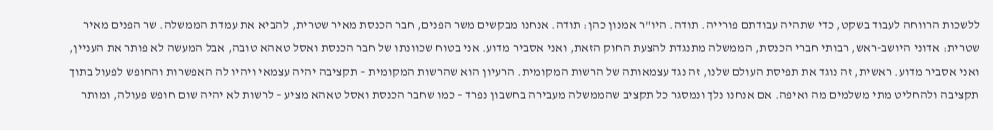ללשכות הרווחה לעבוד בשקט, כדי שתהיה עבודתם פורייה. תודה. היו"ר אמנון כהן: תודה. אנחנו מבקשים משר הפנים, חבר הכנסת מאיר שטרית, להביא את עמדת הממשלה. שר הפנים מאיר שטרית: אדוני היושב-ראש, רבותי חברי הכנסת, הממשלה מתנגדת להצעת החוק הזאת, ואני אסביר מדוע. אני בטוח שכוונתו של חבר הכנסת ואסל טאהא טובה, אבל המעשה לא פותר את העניין, ואני אסביר מדוע. ראשית, זה נוגד את תפיסת העולם שלנו, זה נגד עצמאותה של הרשות המקומית. הרעיון הוא שהרשות המקומית – תקציבה יהיה עצמאי ויהיו לה האפשרות והחופש לפעול בתוך תקציבה ולהחליט מתי משלמים מה ואיפה. אם אנחנו נלך ונמסגר כל תקציב שהממשלה מעבירה בחשבון נפרד – כמו שחבר הכנסת ואסל טאהא מציע – לרשות לא יהיה שום חופש פעולה, ומותר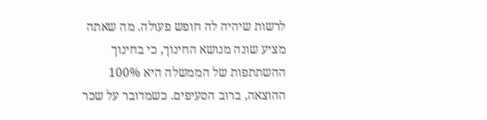לרשות שיהיה לה חופש פעולה. מה שאתה מציע שונה מנושא החינוך, כי בחינוך ההשתתפות של הממשלה היא 100% ההוצאה, ברוב הסעיפים. כשמדובר על שכר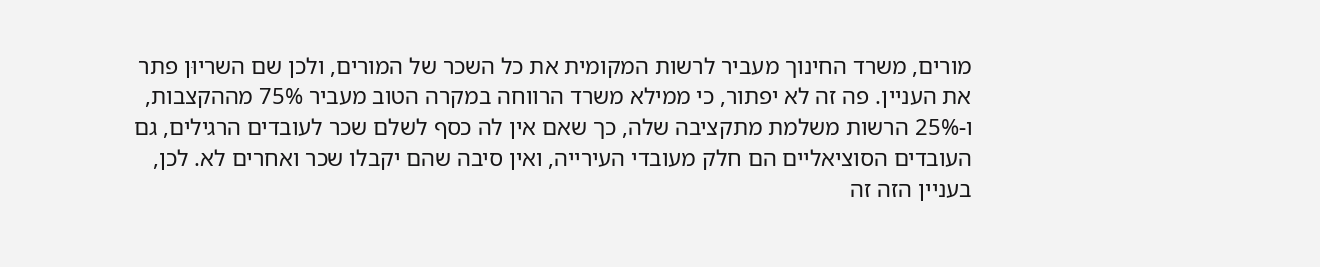מורים, משרד החינוך מעביר לרשות המקומית את כל השכר של המורים, ולכן שם השריוּן פתר את העניין. פה זה לא יפתור, כי ממילא משרד הרווחה במקרה הטוב מעביר 75% מההקצבות, ו-25% הרשות משלמת מתקציבה שלה, כך שאם אין לה כסף לשלם שכר לעובדים הרגילים, גם העובדים הסוציאליים הם חלק מעובדי העירייה, ואין סיבה שהם יקבלו שכר ואחרים לא. לכן, בעניין הזה זה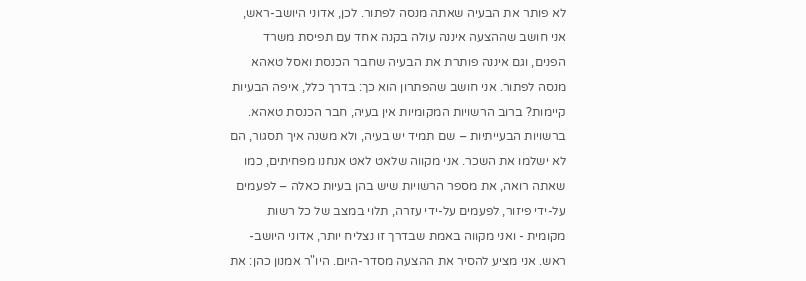לא פותר את הבעיה שאתה מנסה לפתור. לכן, אדוני היושב-ראש, אני חושב שההצעה איננה עולה בקנה אחד עם תפיסת משרד הפנים, וגם איננה פותרת את הבעיה שחבר הכנסת ואסל טאהא מנסה לפתור. אני חושב שהפתרון הוא כך: בדרך כלל, איפה הבעיות קיימות? ברוב הרשויות המקומיות אין בעיה, חבר הכנסת טאהא. ברשויות הבעייתיות – שם תמיד יש בעיה, ולא משנה איך תסגור, הם לא ישלמו את השכר. אני מקווה שלאט לאט אנחנו מפחיתים, כמו שאתה רואה, את מספר הרשויות שיש בהן בעיות כאלה – לפעמים על-ידי פיזור, לפעמים על-ידי עזרה, תלוי במצב של כל רשות מקומית - ואני מקווה באמת שבדרך זו נצליח יותר, אדוני היושב-ראש. אני מציע להסיר את ההצעה מסדר-היום. היו"ר אמנון כהן: את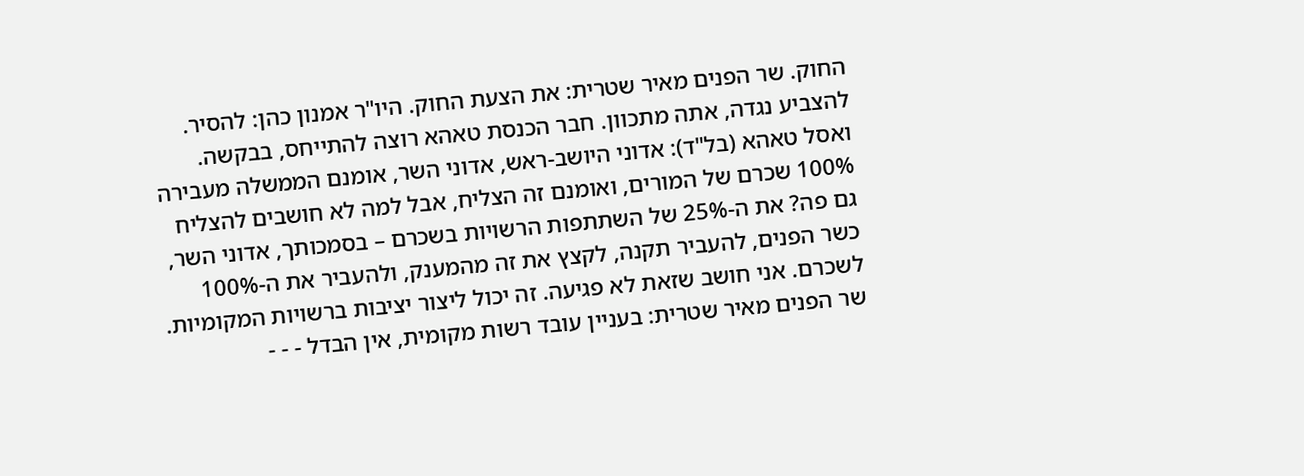החוק. שר הפנים מאיר שטרית: את הצעת החוק. היו"ר אמנון כהן: להסיר. להצביע נגדה, אתה מתכוון. חבר הכנסת טאהא רוצה להתייחס, בבקשה. ואסל טאהא (בל"ד): אדוני היושב-ראש, אדוני השר, אומנם הממשלה מעבירה 100% שכרם של המורים, ואומנם זה הצליח, אבל למה לא חושבים להצליח גם פה? את ה-25% של השתתפות הרשויות בשכרם – בסמכותך, אדוני השר, כשר הפנים, להעביר תקנה, לקצץ את זה מהמענק, ולהעביר את ה-100% לשכרם. אני חושב שזאת לא פגיעה. זה יכול ליצור יציבות ברשויות המקומיות. שר הפנים מאיר שטרית: בעניין עובד רשות מקומית, אין הבדל - - -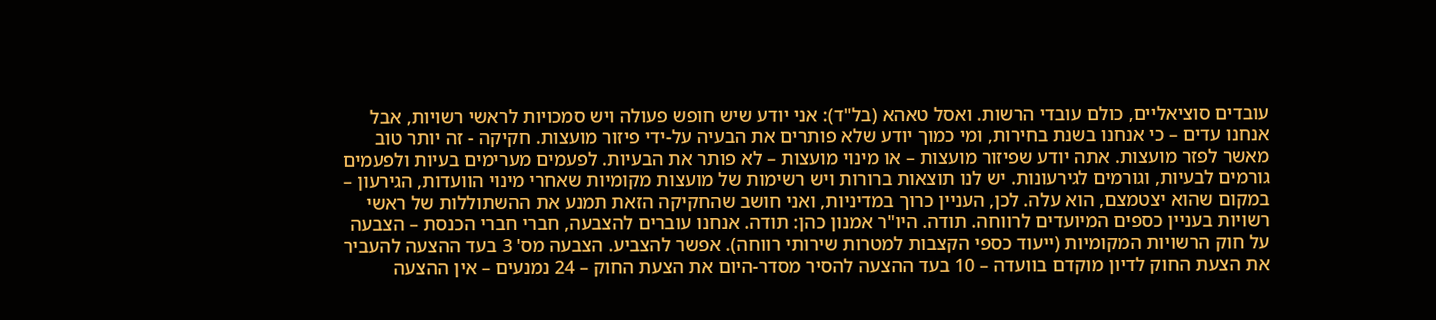עובדים סוציאליים, כולם עובדי הרשות. ואסל טאהא (בל"ד): אני יודע שיש חופש פעולה ויש סמכויות לראשי רשויות, אבל אנחנו עדים – כי אנחנו בשנת בחירות, ומי כמוך יודע שלא פותרים את הבעיה על-ידי פיזור מועצות. חקיקה - זה יותר טוב מאשר לפזר מועצות. אתה יודע שפיזור מועצות – או מינוי מועצות – לא פותר את הבעיות. לפעמים מערימים בעיות ולפעמים גורמים לבעיות, וגורמים לגירעונות. יש לנו תוצאות ברורות ויש רשימות של מועצות מקומיות שאחרי מינוי הוועדות, הגירעון – במקום שהוא יצטמצם, הוא עלה. לכן, העניין כרוך במדיניות, ואני חושב שהחקיקה הזאת תמנע את ההשתוללות של ראשי רשויות בעניין כספים המיועדים לרווחה. תודה. היו"ר אמנון כהן: תודה. אנחנו עוברים להצבעה, חברי חברי הכנסת – הצבעה על חוק הרשויות המקומיות (ייעוד כספי הקצבות למטרות שירותי רווחה). אפשר להצביע. הצבעה מס' 3 בעד ההצעה להעביר את הצעת החוק לדיון מוקדם בוועדה – 10 בעד ההצעה להסיר מסדר-היום את הצעת החוק – 24 נמנעים – אין ההצעה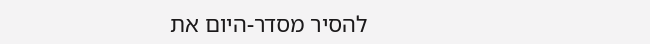להסיר מסדר-היום את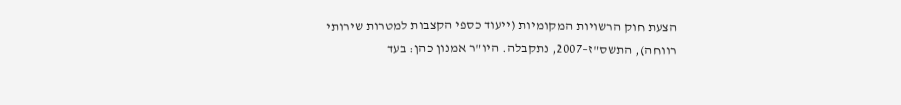הצעת חוק הרשויות המקומיות (ייעוד כספי הקצבות למטרות שירותי רווחה), התשס"ז–2007, נתקבלה. היו"ר אמנון כהן: בעד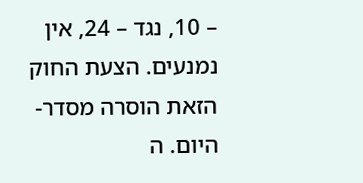– 10, נגד – 24, אין נמנעים. הצעת החוק הזאת הוסרה מסדר-היום. ה